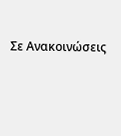Σε Ανακοινώσεις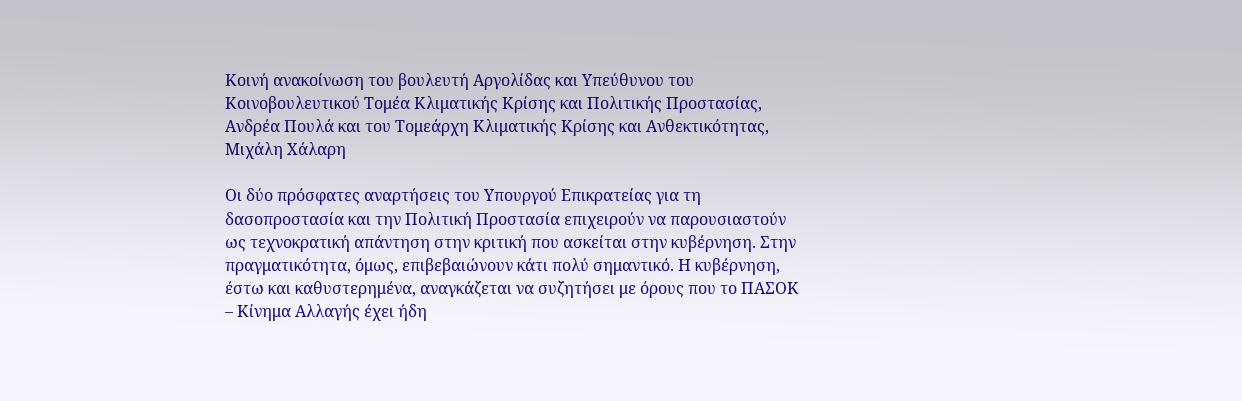Κοινή ανακοίνωση του βουλευτή Αργολίδας και Υπεύθυνου του Κοινοβουλευτικού Τομέα Κλιματικής Κρίσης και Πολιτικής Προστασίας, Ανδρέα Πουλά και του Τομεάρχη Κλιματικής Κρίσης και Ανθεκτικότητας, Μιχάλη Χάλαρη

Οι δύο πρόσφατες αναρτήσεις του Υπουργού Επικρατείας για τη δασοπροστασία και την Πολιτική Προστασία επιχειρούν να παρουσιαστούν ως τεχνοκρατική απάντηση στην κριτική που ασκείται στην κυβέρνηση. Στην πραγματικότητα, όμως, επιβεβαιώνουν κάτι πολύ σημαντικό. Η κυβέρνηση, έστω και καθυστερημένα, αναγκάζεται να συζητήσει με όρους που το ΠΑΣΟΚ – Κίνημα Αλλαγής έχει ήδη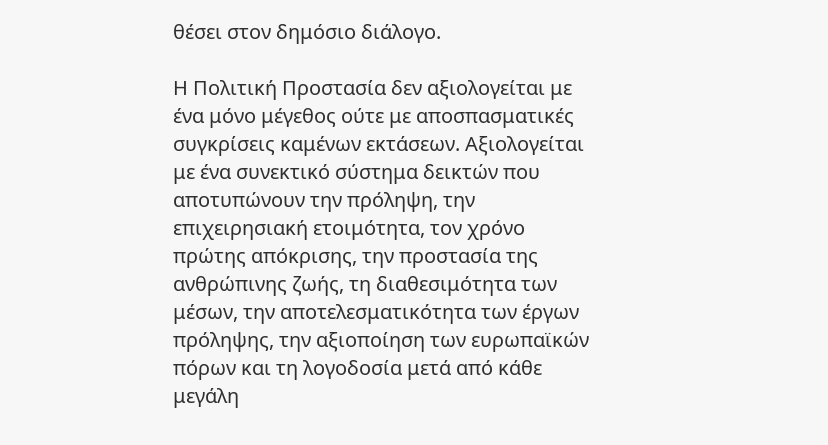θέσει στον δημόσιο διάλογο.

Η Πολιτική Προστασία δεν αξιολογείται με ένα μόνο μέγεθος ούτε με αποσπασματικές συγκρίσεις καμένων εκτάσεων. Αξιολογείται με ένα συνεκτικό σύστημα δεικτών που αποτυπώνουν την πρόληψη, την επιχειρησιακή ετοιμότητα, τον χρόνο πρώτης απόκρισης, την προστασία της ανθρώπινης ζωής, τη διαθεσιμότητα των μέσων, την αποτελεσματικότητα των έργων πρόληψης, την αξιοποίηση των ευρωπαϊκών πόρων και τη λογοδοσία μετά από κάθε μεγάλη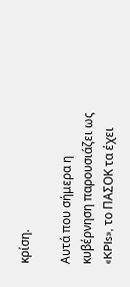κρίση.

Αυτά που σήμερα η κυβέρνηση παρουσιάζει ως «KPIs», το ΠΑΣΟΚ τα έχει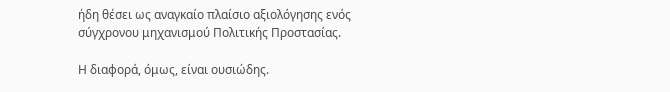ήδη θέσει ως αναγκαίο πλαίσιο αξιολόγησης ενός σύγχρονου μηχανισμού Πολιτικής Προστασίας.

Η διαφορά, όμως, είναι ουσιώδης.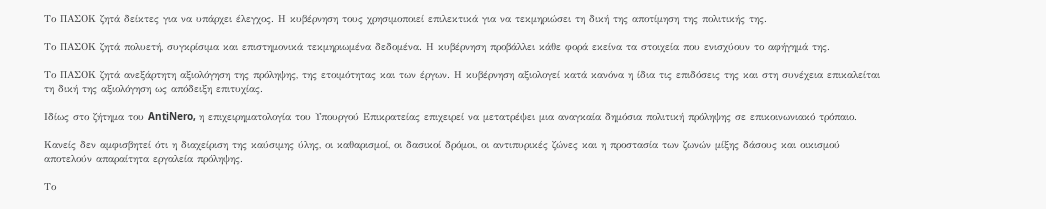Το ΠΑΣΟΚ ζητά δείκτες για να υπάρχει έλεγχος. Η κυβέρνηση τους χρησιμοποιεί επιλεκτικά για να τεκμηριώσει τη δική της αποτίμηση της πολιτικής της.

Το ΠΑΣΟΚ ζητά πολυετή, συγκρίσιμα και επιστημονικά τεκμηριωμένα δεδομένα. Η κυβέρνηση προβάλλει κάθε φορά εκείνα τα στοιχεία που ενισχύουν το αφήγημά της.

Το ΠΑΣΟΚ ζητά ανεξάρτητη αξιολόγηση της πρόληψης, της ετοιμότητας και των έργων. Η κυβέρνηση αξιολογεί κατά κανόνα η ίδια τις επιδόσεις της και στη συνέχεια επικαλείται τη δική της αξιολόγηση ως απόδειξη επιτυχίας.

Ιδίως στο ζήτημα του AntiNero, η επιχειρηματολογία του Υπουργού Επικρατείας επιχειρεί να μετατρέψει μια αναγκαία δημόσια πολιτική πρόληψης σε επικοινωνιακό τρόπαιο.

Κανείς δεν αμφισβητεί ότι η διαχείριση της καύσιμης ύλης, οι καθαρισμοί, οι δασικοί δρόμοι, οι αντιπυρικές ζώνες και η προστασία των ζωνών μίξης δάσους και οικισμού αποτελούν απαραίτητα εργαλεία πρόληψης.

Το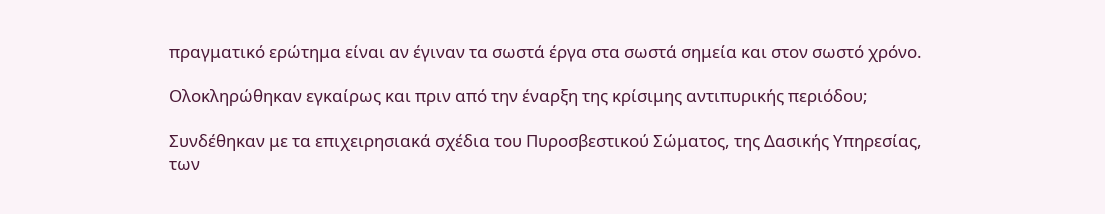πραγματικό ερώτημα είναι αν έγιναν τα σωστά έργα στα σωστά σημεία και στον σωστό χρόνο.

Ολοκληρώθηκαν εγκαίρως και πριν από την έναρξη της κρίσιμης αντιπυρικής περιόδου;

Συνδέθηκαν με τα επιχειρησιακά σχέδια του Πυροσβεστικού Σώματος, της Δασικής Υπηρεσίας, των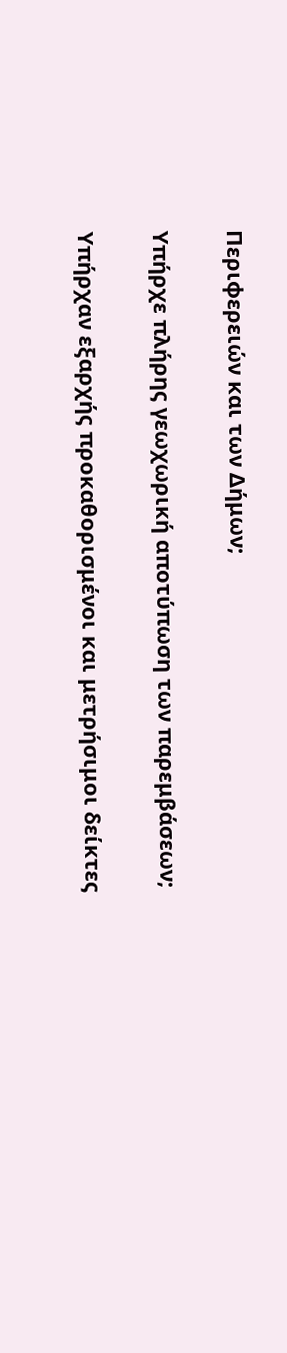Περιφερειών και των Δήμων;

Υπήρχε πλήρης γεωχωρική αποτύπωση των παρεμβάσεων;

Υπήρχαν εξαρχής προκαθορισμένοι και μετρήσιμοι δείκτες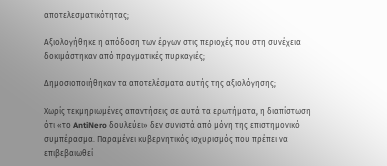αποτελεσματικότητας;

Αξιολογήθηκε η απόδοση των έργων στις περιοχές που στη συνέχεια δοκιμάστηκαν από πραγματικές πυρκαγιές;

Δημοσιοποιήθηκαν τα αποτελέσματα αυτής της αξιολόγησης;

Χωρίς τεκμηριωμένες απαντήσεις σε αυτά τα ερωτήματα, η διαπίστωση ότι «το AntiNero δουλεύει» δεν συνιστά από μόνη της επιστημονικό συμπέρασμα. Παραμένει κυβερνητικός ισχυρισμός που πρέπει να επιβεβαιωθεί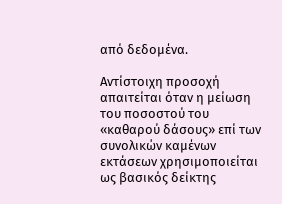από δεδομένα.

Αντίστοιχη προσοχή απαιτείται όταν η μείωση του ποσοστού του «καθαρού δάσους» επί των συνολικών καμένων εκτάσεων χρησιμοποιείται ως βασικός δείκτης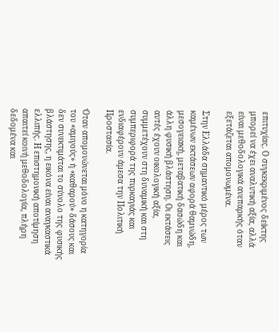επιτυχίας. Ο συγκεκριμένος δείκτης μπορεί να έχει αναλυτική αξία, αλλά είναι μεθοδολογικά ανεπαρκής όταν εξετάζεται απομονωμένα.

Στην Ελλάδα σημαντικό μέρος των καμένων εκτάσεων αφορά θαμνώδη, μεσογειακή, μεταβατική δασώδη και άλλη φυσική βλάστηση. Οι εκτάσεις αυτές έχουν οικολογική αξία, συμμετέχουν στη δυναμική και στη συμπεριφορά της πυρκαγιάς και ενδιαφέρουν άμεσα την Πολιτική Προστασία.

Όταν απομονώνεται μόνο η κατηγορία του «αμιγούς» ή «καθαρού» δάσους και δεν συνεκτιμάται το σύνολο της φυσικής βλάστησης, η εικόνα είναι αναγκαστικά ελλιπής. Η επιστημονική αποτίμηση απαιτεί κοινή μεθοδολογία, πλήρη δεδομένα και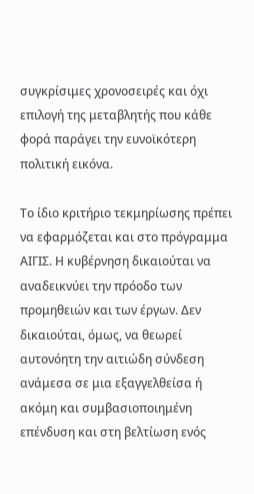συγκρίσιμες χρονοσειρές και όχι επιλογή της μεταβλητής που κάθε φορά παράγει την ευνοϊκότερη πολιτική εικόνα.

Το ίδιο κριτήριο τεκμηρίωσης πρέπει να εφαρμόζεται και στο πρόγραμμα ΑΙΓΙΣ. Η κυβέρνηση δικαιούται να αναδεικνύει την πρόοδο των προμηθειών και των έργων. Δεν δικαιούται, όμως, να θεωρεί αυτονόητη την αιτιώδη σύνδεση ανάμεσα σε μια εξαγγελθείσα ή ακόμη και συμβασιοποιημένη επένδυση και στη βελτίωση ενός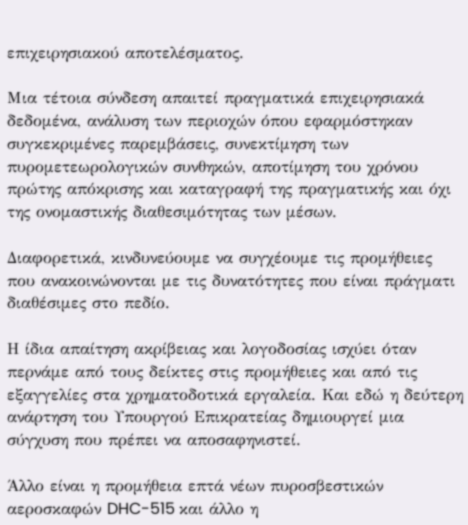επιχειρησιακού αποτελέσματος.

Μια τέτοια σύνδεση απαιτεί πραγματικά επιχειρησιακά δεδομένα, ανάλυση των περιοχών όπου εφαρμόστηκαν συγκεκριμένες παρεμβάσεις, συνεκτίμηση των πυρομετεωρολογικών συνθηκών, αποτίμηση του χρόνου πρώτης απόκρισης και καταγραφή της πραγματικής και όχι της ονομαστικής διαθεσιμότητας των μέσων.

Διαφορετικά, κινδυνεύουμε να συγχέουμε τις προμήθειες που ανακοινώνονται με τις δυνατότητες που είναι πράγματι διαθέσιμες στο πεδίο.

Η ίδια απαίτηση ακρίβειας και λογοδοσίας ισχύει όταν περνάμε από τους δείκτες στις προμήθειες και από τις εξαγγελίες στα χρηματοδοτικά εργαλεία. Και εδώ η δεύτερη ανάρτηση του Υπουργού Επικρατείας δημιουργεί μια σύγχυση που πρέπει να αποσαφηνιστεί.

Άλλο είναι η προμήθεια επτά νέων πυροσβεστικών αεροσκαφών DHC-515 και άλλο η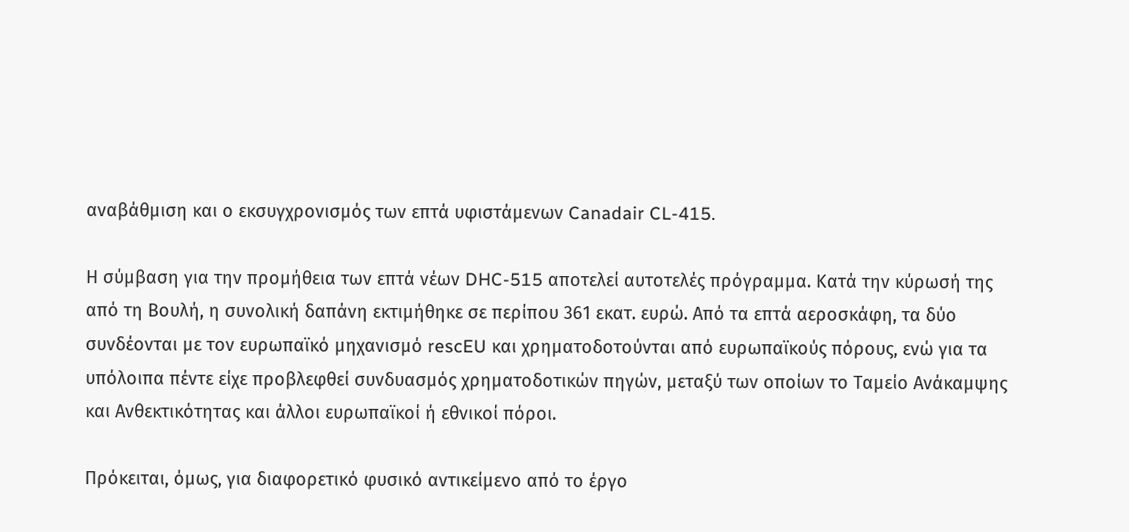αναβάθμιση και ο εκσυγχρονισμός των επτά υφιστάμενων Canadair CL-415.

Η σύμβαση για την προμήθεια των επτά νέων DHC-515 αποτελεί αυτοτελές πρόγραμμα. Κατά την κύρωσή της από τη Βουλή, η συνολική δαπάνη εκτιμήθηκε σε περίπου 361 εκατ. ευρώ. Από τα επτά αεροσκάφη, τα δύο συνδέονται με τον ευρωπαϊκό μηχανισμό rescEU και χρηματοδοτούνται από ευρωπαϊκούς πόρους, ενώ για τα υπόλοιπα πέντε είχε προβλεφθεί συνδυασμός χρηματοδοτικών πηγών, μεταξύ των οποίων το Ταμείο Ανάκαμψης και Ανθεκτικότητας και άλλοι ευρωπαϊκοί ή εθνικοί πόροι.

Πρόκειται, όμως, για διαφορετικό φυσικό αντικείμενο από το έργο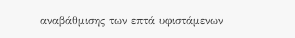αναβάθμισης των επτά υφιστάμενων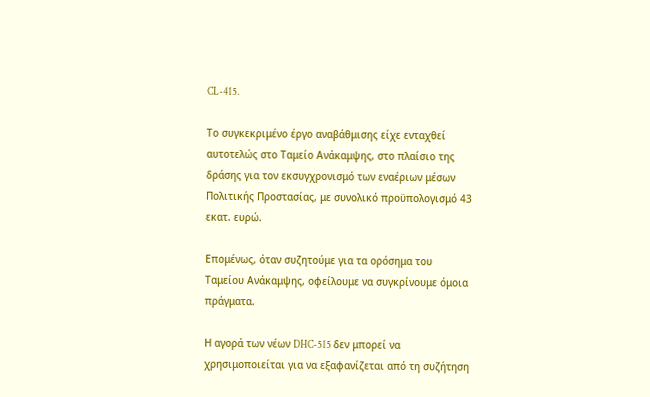CL-415.

Το συγκεκριμένο έργο αναβάθμισης είχε ενταχθεί αυτοτελώς στο Ταμείο Ανάκαμψης, στο πλαίσιο της δράσης για τον εκσυγχρονισμό των εναέριων μέσων Πολιτικής Προστασίας, με συνολικό προϋπολογισμό 43 εκατ. ευρώ.

Επομένως, όταν συζητούμε για τα ορόσημα του Ταμείου Ανάκαμψης, οφείλουμε να συγκρίνουμε όμοια πράγματα.

Η αγορά των νέων DHC-515 δεν μπορεί να χρησιμοποιείται για να εξαφανίζεται από τη συζήτηση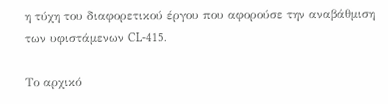η τύχη του διαφορετικού έργου που αφορούσε την αναβάθμιση των υφιστάμενων CL-415.

Το αρχικό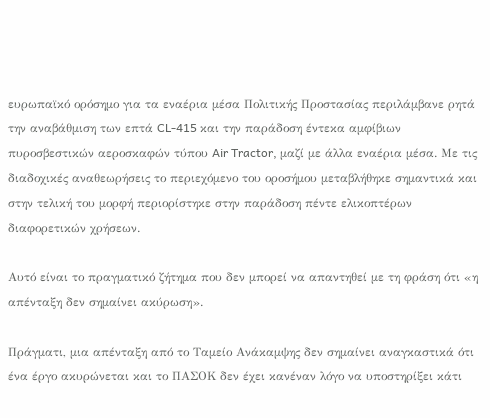ευρωπαϊκό ορόσημο για τα εναέρια μέσα Πολιτικής Προστασίας περιλάμβανε ρητά την αναβάθμιση των επτά CL-415 και την παράδοση έντεκα αμφίβιων πυροσβεστικών αεροσκαφών τύπου Air Tractor, μαζί με άλλα εναέρια μέσα. Με τις διαδοχικές αναθεωρήσεις το περιεχόμενο του οροσήμου μεταβλήθηκε σημαντικά και στην τελική του μορφή περιορίστηκε στην παράδοση πέντε ελικοπτέρων διαφορετικών χρήσεων.

Αυτό είναι το πραγματικό ζήτημα που δεν μπορεί να απαντηθεί με τη φράση ότι «η απένταξη δεν σημαίνει ακύρωση».

Πράγματι, μια απένταξη από το Ταμείο Ανάκαμψης δεν σημαίνει αναγκαστικά ότι ένα έργο ακυρώνεται και το ΠΑΣΟΚ δεν έχει κανέναν λόγο να υποστηρίξει κάτι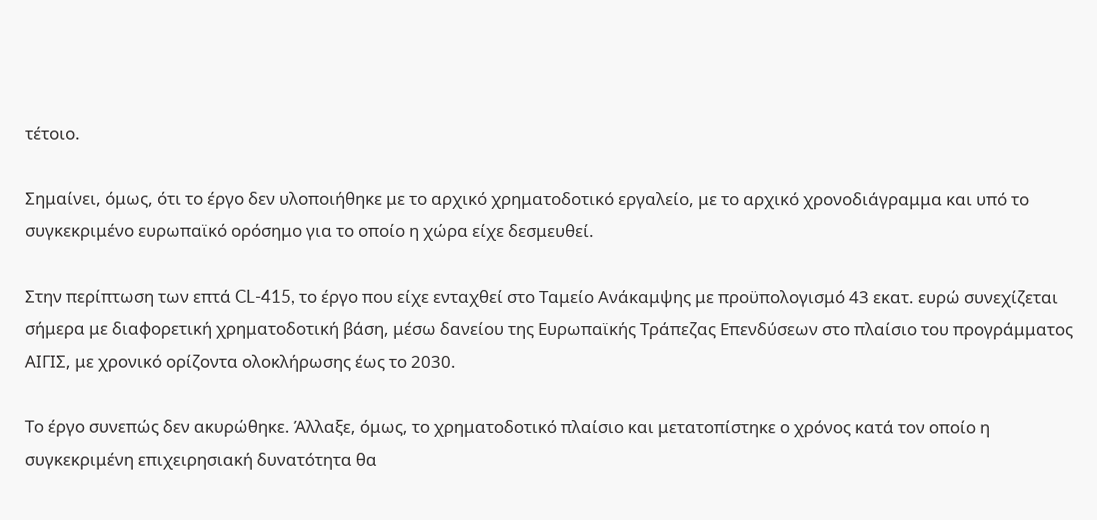τέτοιο.

Σημαίνει, όμως, ότι το έργο δεν υλοποιήθηκε με το αρχικό χρηματοδοτικό εργαλείο, με το αρχικό χρονοδιάγραμμα και υπό το συγκεκριμένο ευρωπαϊκό ορόσημο για το οποίο η χώρα είχε δεσμευθεί.

Στην περίπτωση των επτά CL-415, το έργο που είχε ενταχθεί στο Ταμείο Ανάκαμψης με προϋπολογισμό 43 εκατ. ευρώ συνεχίζεται σήμερα με διαφορετική χρηματοδοτική βάση, μέσω δανείου της Ευρωπαϊκής Τράπεζας Επενδύσεων στο πλαίσιο του προγράμματος ΑΙΓΙΣ, με χρονικό ορίζοντα ολοκλήρωσης έως το 2030.

Το έργο συνεπώς δεν ακυρώθηκε. Άλλαξε, όμως, το χρηματοδοτικό πλαίσιο και μετατοπίστηκε ο χρόνος κατά τον οποίο η συγκεκριμένη επιχειρησιακή δυνατότητα θα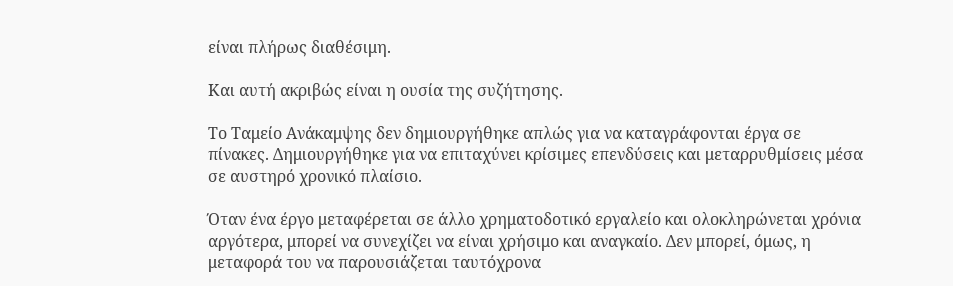είναι πλήρως διαθέσιμη.

Και αυτή ακριβώς είναι η ουσία της συζήτησης.

Το Ταμείο Ανάκαμψης δεν δημιουργήθηκε απλώς για να καταγράφονται έργα σε πίνακες. Δημιουργήθηκε για να επιταχύνει κρίσιμες επενδύσεις και μεταρρυθμίσεις μέσα σε αυστηρό χρονικό πλαίσιο.

Όταν ένα έργο μεταφέρεται σε άλλο χρηματοδοτικό εργαλείο και ολοκληρώνεται χρόνια αργότερα, μπορεί να συνεχίζει να είναι χρήσιμο και αναγκαίο. Δεν μπορεί, όμως, η μεταφορά του να παρουσιάζεται ταυτόχρονα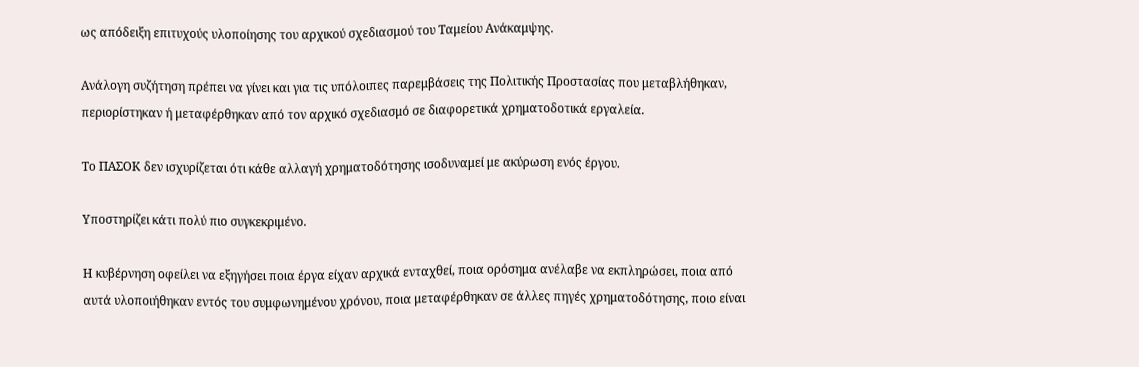ως απόδειξη επιτυχούς υλοποίησης του αρχικού σχεδιασμού του Ταμείου Ανάκαμψης.

Ανάλογη συζήτηση πρέπει να γίνει και για τις υπόλοιπες παρεμβάσεις της Πολιτικής Προστασίας που μεταβλήθηκαν, περιορίστηκαν ή μεταφέρθηκαν από τον αρχικό σχεδιασμό σε διαφορετικά χρηματοδοτικά εργαλεία.

Το ΠΑΣΟΚ δεν ισχυρίζεται ότι κάθε αλλαγή χρηματοδότησης ισοδυναμεί με ακύρωση ενός έργου.

Υποστηρίζει κάτι πολύ πιο συγκεκριμένο.

Η κυβέρνηση οφείλει να εξηγήσει ποια έργα είχαν αρχικά ενταχθεί, ποια ορόσημα ανέλαβε να εκπληρώσει, ποια από αυτά υλοποιήθηκαν εντός του συμφωνημένου χρόνου, ποια μεταφέρθηκαν σε άλλες πηγές χρηματοδότησης, ποιο είναι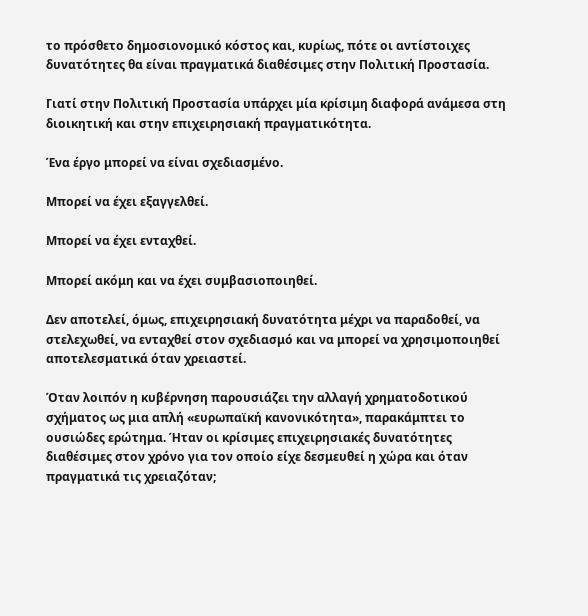το πρόσθετο δημοσιονομικό κόστος και, κυρίως, πότε οι αντίστοιχες δυνατότητες θα είναι πραγματικά διαθέσιμες στην Πολιτική Προστασία.

Γιατί στην Πολιτική Προστασία υπάρχει μία κρίσιμη διαφορά ανάμεσα στη διοικητική και στην επιχειρησιακή πραγματικότητα.

Ένα έργο μπορεί να είναι σχεδιασμένο.

Μπορεί να έχει εξαγγελθεί.

Μπορεί να έχει ενταχθεί.

Μπορεί ακόμη και να έχει συμβασιοποιηθεί.

Δεν αποτελεί, όμως, επιχειρησιακή δυνατότητα μέχρι να παραδοθεί, να στελεχωθεί, να ενταχθεί στον σχεδιασμό και να μπορεί να χρησιμοποιηθεί αποτελεσματικά όταν χρειαστεί.

Όταν λοιπόν η κυβέρνηση παρουσιάζει την αλλαγή χρηματοδοτικού σχήματος ως μια απλή «ευρωπαϊκή κανονικότητα», παρακάμπτει το ουσιώδες ερώτημα. Ήταν οι κρίσιμες επιχειρησιακές δυνατότητες διαθέσιμες στον χρόνο για τον οποίο είχε δεσμευθεί η χώρα και όταν πραγματικά τις χρειαζόταν;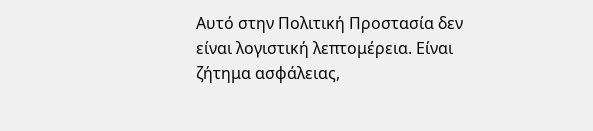Αυτό στην Πολιτική Προστασία δεν είναι λογιστική λεπτομέρεια. Είναι ζήτημα ασφάλειας,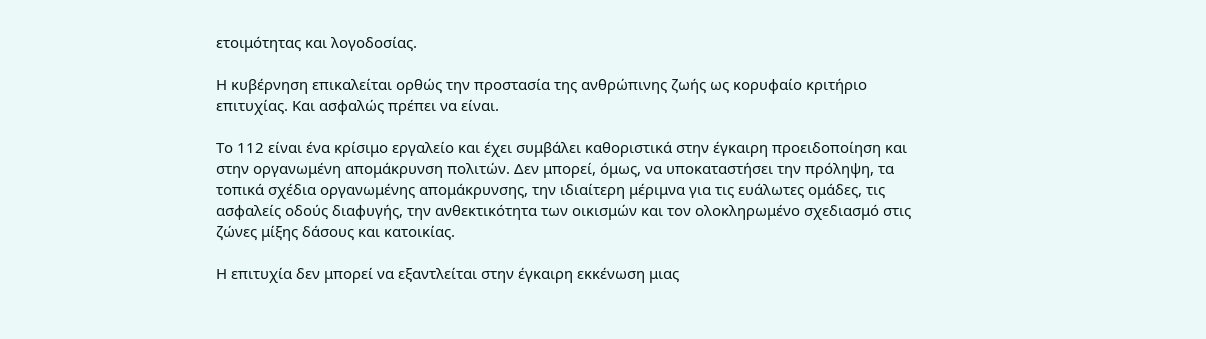ετοιμότητας και λογοδοσίας.

Η κυβέρνηση επικαλείται ορθώς την προστασία της ανθρώπινης ζωής ως κορυφαίο κριτήριο επιτυχίας. Και ασφαλώς πρέπει να είναι.

Το 112 είναι ένα κρίσιμο εργαλείο και έχει συμβάλει καθοριστικά στην έγκαιρη προειδοποίηση και στην οργανωμένη απομάκρυνση πολιτών. Δεν μπορεί, όμως, να υποκαταστήσει την πρόληψη, τα τοπικά σχέδια οργανωμένης απομάκρυνσης, την ιδιαίτερη μέριμνα για τις ευάλωτες ομάδες, τις ασφαλείς οδούς διαφυγής, την ανθεκτικότητα των οικισμών και τον ολοκληρωμένο σχεδιασμό στις ζώνες μίξης δάσους και κατοικίας.

Η επιτυχία δεν μπορεί να εξαντλείται στην έγκαιρη εκκένωση μιας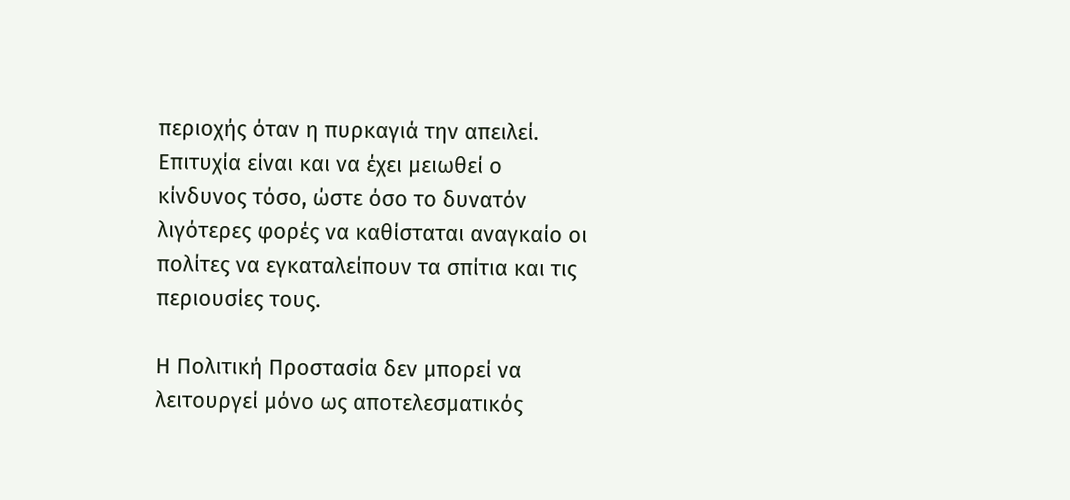περιοχής όταν η πυρκαγιά την απειλεί. Επιτυχία είναι και να έχει μειωθεί ο κίνδυνος τόσο, ώστε όσο το δυνατόν λιγότερες φορές να καθίσταται αναγκαίο οι πολίτες να εγκαταλείπουν τα σπίτια και τις περιουσίες τους.

Η Πολιτική Προστασία δεν μπορεί να λειτουργεί μόνο ως αποτελεσματικός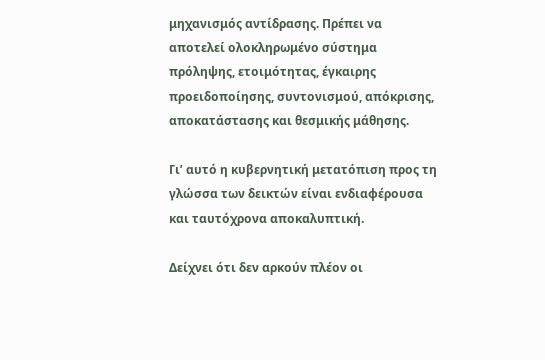μηχανισμός αντίδρασης. Πρέπει να αποτελεί ολοκληρωμένο σύστημα πρόληψης, ετοιμότητας, έγκαιρης προειδοποίησης, συντονισμού, απόκρισης, αποκατάστασης και θεσμικής μάθησης.

Γι’ αυτό η κυβερνητική μετατόπιση προς τη γλώσσα των δεικτών είναι ενδιαφέρουσα και ταυτόχρονα αποκαλυπτική.

Δείχνει ότι δεν αρκούν πλέον οι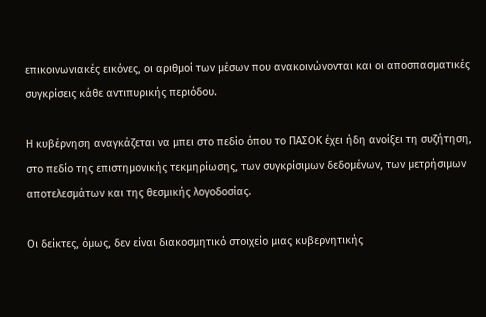επικοινωνιακές εικόνες, οι αριθμοί των μέσων που ανακοινώνονται και οι αποσπασματικές συγκρίσεις κάθε αντιπυρικής περιόδου.

Η κυβέρνηση αναγκάζεται να μπει στο πεδίο όπου το ΠΑΣΟΚ έχει ήδη ανοίξει τη συζήτηση, στο πεδίο της επιστημονικής τεκμηρίωσης, των συγκρίσιμων δεδομένων, των μετρήσιμων αποτελεσμάτων και της θεσμικής λογοδοσίας.

Οι δείκτες, όμως, δεν είναι διακοσμητικό στοιχείο μιας κυβερνητικής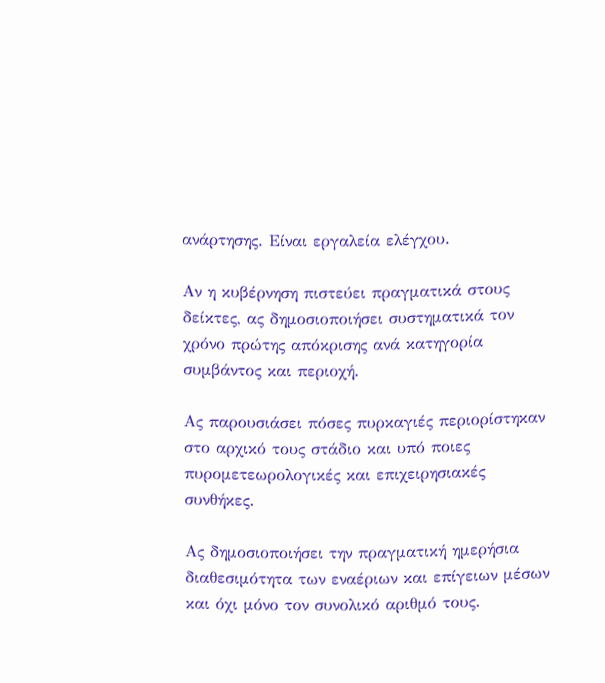ανάρτησης. Είναι εργαλεία ελέγχου.

Αν η κυβέρνηση πιστεύει πραγματικά στους δείκτες, ας δημοσιοποιήσει συστηματικά τον χρόνο πρώτης απόκρισης ανά κατηγορία συμβάντος και περιοχή.

Ας παρουσιάσει πόσες πυρκαγιές περιορίστηκαν στο αρχικό τους στάδιο και υπό ποιες πυρομετεωρολογικές και επιχειρησιακές συνθήκες.

Ας δημοσιοποιήσει την πραγματική ημερήσια διαθεσιμότητα των εναέριων και επίγειων μέσων και όχι μόνο τον συνολικό αριθμό τους.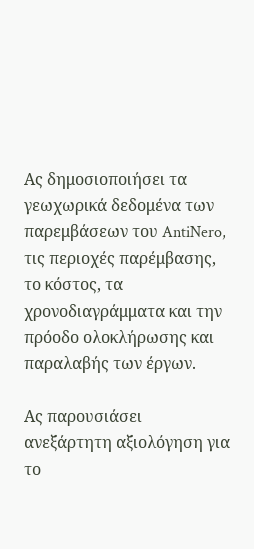Ας δημοσιοποιήσει τα γεωχωρικά δεδομένα των παρεμβάσεων του AntiNero, τις περιοχές παρέμβασης, το κόστος, τα χρονοδιαγράμματα και την πρόοδο ολοκλήρωσης και παραλαβής των έργων.

Ας παρουσιάσει ανεξάρτητη αξιολόγηση για το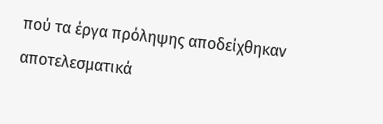πού τα έργα πρόληψης αποδείχθηκαν αποτελεσματικά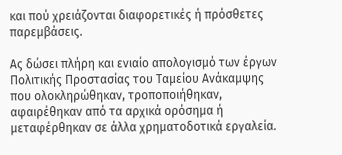και πού χρειάζονται διαφορετικές ή πρόσθετες παρεμβάσεις.

Ας δώσει πλήρη και ενιαίο απολογισμό των έργων Πολιτικής Προστασίας του Ταμείου Ανάκαμψης που ολοκληρώθηκαν, τροποποιήθηκαν, αφαιρέθηκαν από τα αρχικά ορόσημα ή μεταφέρθηκαν σε άλλα χρηματοδοτικά εργαλεία.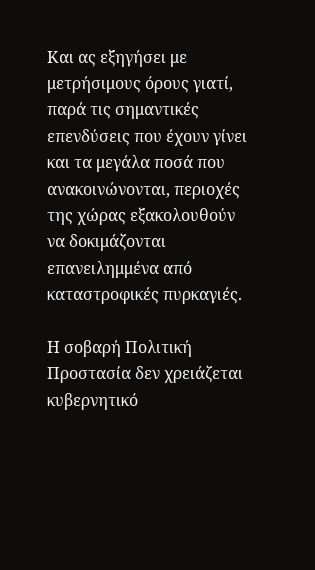Και ας εξηγήσει με μετρήσιμους όρους γιατί, παρά τις σημαντικές επενδύσεις που έχουν γίνει και τα μεγάλα ποσά που ανακοινώνονται, περιοχές της χώρας εξακολουθούν να δοκιμάζονται επανειλημμένα από καταστροφικές πυρκαγιές.

Η σοβαρή Πολιτική Προστασία δεν χρειάζεται κυβερνητικό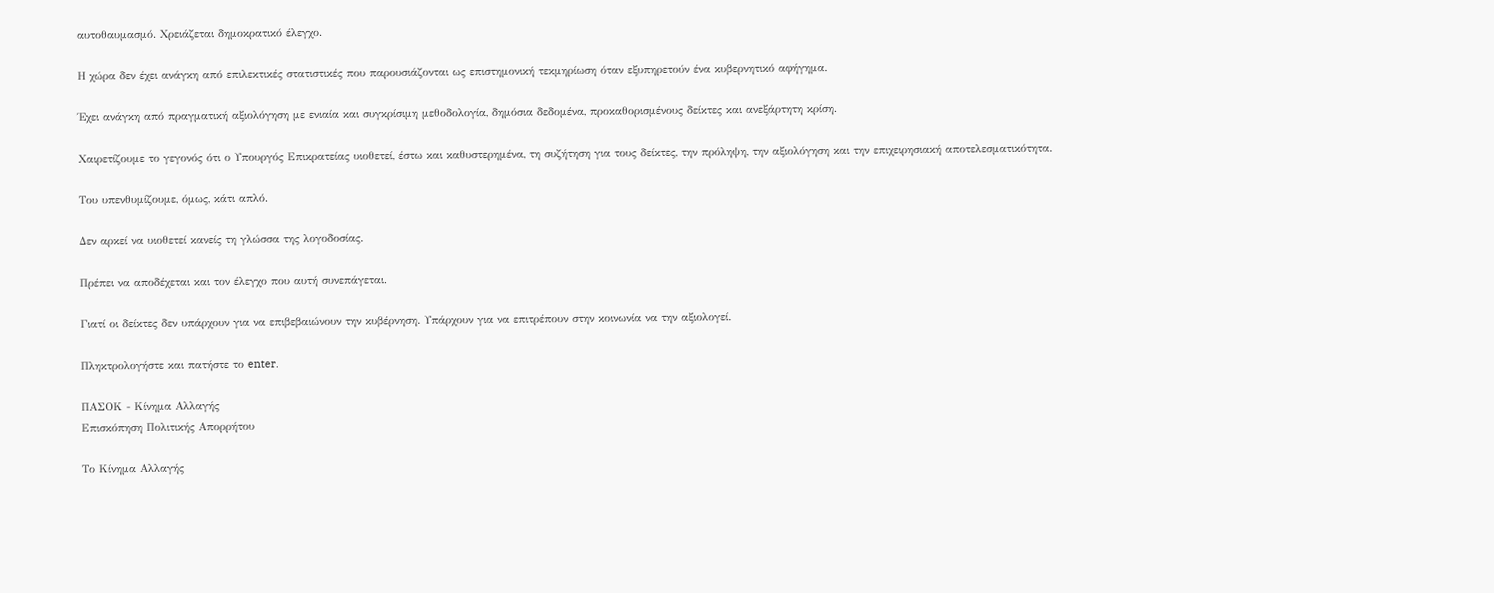αυτοθαυμασμό. Χρειάζεται δημοκρατικό έλεγχο.

Η χώρα δεν έχει ανάγκη από επιλεκτικές στατιστικές που παρουσιάζονται ως επιστημονική τεκμηρίωση όταν εξυπηρετούν ένα κυβερνητικό αφήγημα.

Έχει ανάγκη από πραγματική αξιολόγηση με ενιαία και συγκρίσιμη μεθοδολογία, δημόσια δεδομένα, προκαθορισμένους δείκτες και ανεξάρτητη κρίση.

Χαιρετίζουμε το γεγονός ότι ο Υπουργός Επικρατείας υιοθετεί, έστω και καθυστερημένα, τη συζήτηση για τους δείκτες, την πρόληψη, την αξιολόγηση και την επιχειρησιακή αποτελεσματικότητα.

Του υπενθυμίζουμε, όμως, κάτι απλό.

Δεν αρκεί να υιοθετεί κανείς τη γλώσσα της λογοδοσίας.

Πρέπει να αποδέχεται και τον έλεγχο που αυτή συνεπάγεται.

Γιατί οι δείκτες δεν υπάρχουν για να επιβεβαιώνουν την κυβέρνηση. Υπάρχουν για να επιτρέπουν στην κοινωνία να την αξιολογεί.

Πληκτρολογήστε και πατήστε το enter.

ΠΑΣΟΚ - Κίνημα Αλλαγής
Επισκόπηση Πολιτικής Απορρήτου

Το Κίνημα Αλλαγής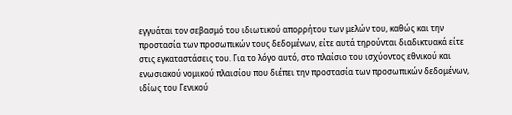εγγυάται τον σεβασμό του ιδιωτικού απορρήτου των μελών του, καθώς και την προστασία των προσωπικών τους δεδομένων, είτε αυτά τηρούνται διαδικτυακά είτε στις εγκαταστάσεις του. Για το λόγο αυτό, στο πλαίσιο του ισχύοντος εθνικού και ενωσιακού νομικού πλαισίου που διέπει την προστασία των προσωπικών δεδομένων, ιδίως του Γενικού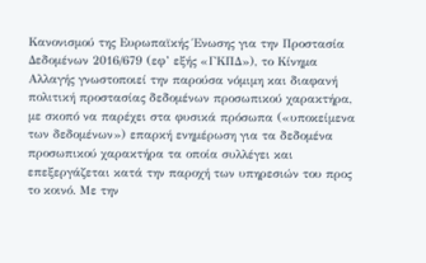Κανονισμού της Ευρωπαϊκής Ένωσης για την Προστασία Δεδομένων 2016/679 (εφ’ εξής «ΓΚΠΔ»), το Κίνημα Αλλαγής γνωστοποιεί την παρούσα νόμιμη και διαφανή πολιτική προστασίας δεδομένων προσωπικού χαρακτήρα, με σκοπό να παρέχει στα φυσικά πρόσωπα («υποκείμενα των δεδομένων») επαρκή ενημέρωση για τα δεδομένα προσωπικού χαρακτήρα τα οποία συλλέγει και επεξεργάζεται κατά την παροχή των υπηρεσιών του προς το κοινό. Με την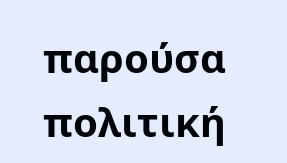παρούσα πολιτική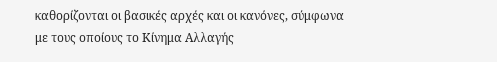καθορίζονται οι βασικές αρχές και οι κανόνες, σύμφωνα με τους οποίους το Κίνημα Αλλαγής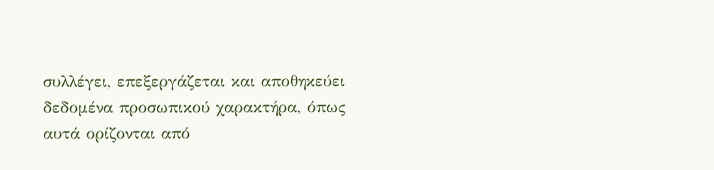συλλέγει, επεξεργάζεται και αποθηκεύει δεδομένα προσωπικού χαρακτήρα, όπως αυτά ορίζονται από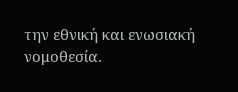την εθνική και ενωσιακή νομοθεσία.